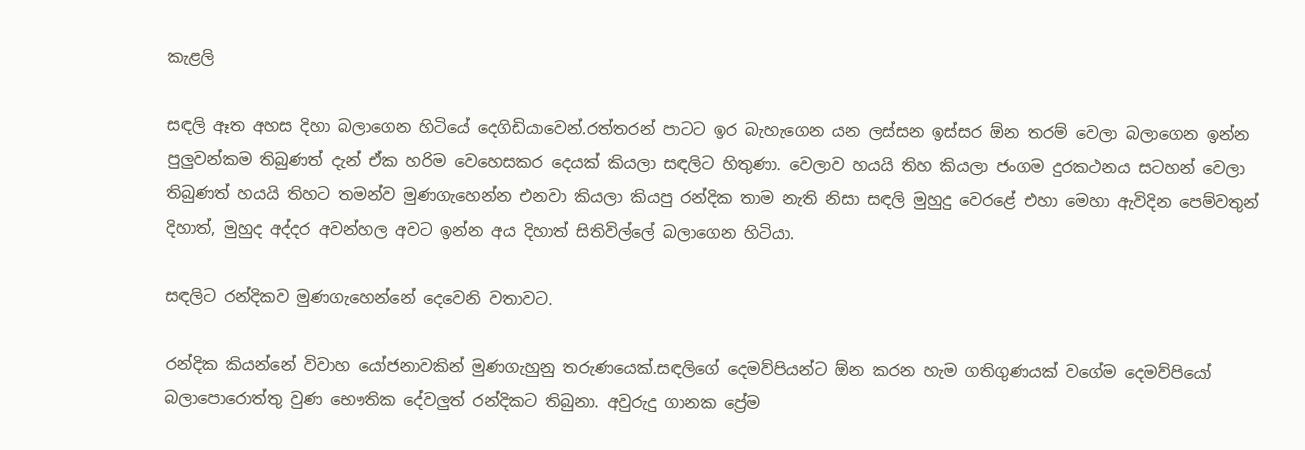කැළලි

සඳලි ඈත අහස දිහා බලාගෙන හිටියේ දෙගිඩියාවෙන්.රත්තරන් පාටට ඉර බැහැගෙන යන ලස්සන ඉස්සර ඕන තරම් වෙලා බලාගෙන ඉන්න පුලුවන්කම තිබුණත් දැන් ඒක හරිම වෙහෙසකර දෙයක් කියලා සඳලිට හිතුණා. වෙලාව හයයි තිහ කියලා ජංගම දුරකථනය සටහන් වෙලා තිබුණත් හයයි තිහට තමන්ව මුණගැහෙන්න එනවා කියලා කියපු රන්දික තාම නැති නිසා සඳලි මුහුදු වෙරළේ එහා මෙහා ඇවිදින පෙම්වතුන් දිහාත්, මුහුද අද්දර අවන්හල අවට ඉන්න අය දිහාත් සිතිවිල්ලේ බලාගෙන හිටියා.

සඳලිට රන්දිකව මුණගැහෙන්නේ දෙවෙනි වතාවට.

රන්දික කියන්නේ විවාහ යෝජනාවකින් මුණගැහුනු තරුණයෙක්.සඳලිගේ දෙමව්පියන්ට ඕන කරන හැම ගතිගුණයක් වගේම දෙමව්පියෝ බලාපොරොත්තු වුණ භෞතික දේවලුත් රන්දිකට තිබුනා. අවුරුදු ගානක ප්‍රේම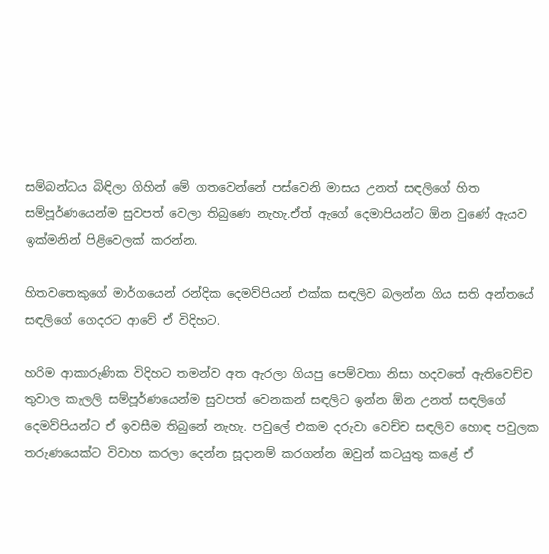සම්බන්ධය බිඳිලා ගිහින් මේ ගතවෙන්නේ පස්වෙනි මාසය උනත් සඳලිගේ හිත සම්පූර්ණයෙන්ම සුවපත් වෙලා තිබුණෙ නැහැ.ඒත් ඇගේ දෙමාපියන්ට ඕන වුණේ ඇයව ඉක්මනින් පිළිවෙලක් කරන්න.

හිතවතෙකුගේ මාර්ගයෙන් රන්දික දෙමව්පියන් එක්ක සඳලිව බලන්න ගිය සති අන්තයේ සඳලිගේ ගෙදරට ආවේ ඒ විදිහට.

හරිම ආකාරුණික විදිහට තමන්ව අත ඇරලා ගියපු පෙම්වතා නිසා හදවතේ ඇතිවෙච්ච තුවාල කැලලි සම්පූර්ණයෙන්ම සුවපත් වෙනකන් සඳලිට ඉන්න ඕන උනත් සඳලිගේ දෙමව්පියන්ට ඒ ඉවසීම තිබුනේ නැහැ. පවුලේ එකම දරුවා වෙච්ච සඳලිව හොඳ පවුලක තරුණයෙක්ට විවාහ කරලා දෙන්න සූදානම් කරගන්න ඔවුන් කටයුතු කළේ ඒ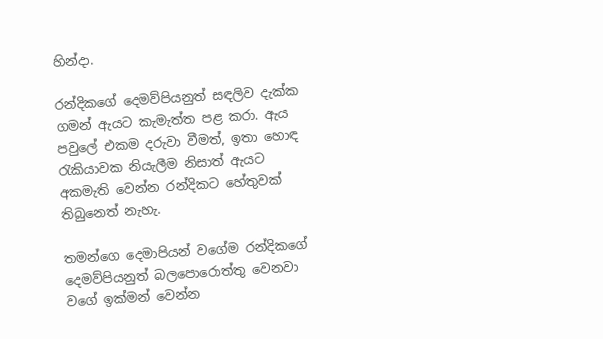හින්දා.

රන්දිකගේ දෙමව්පියනුත් සඳලිව දැක්ක ගමන් ඇයට කැමැත්ත පළ කරා. ඇය පවුලේ එකම දරුවා වීමත්, ඉතා හොඳ රැකියාවක නියැලීම නිසාත් ඇයට අකමැති වෙන්න රන්දිකට හේතුවක් තිබුනෙත් නැහැ.

තමන්ගෙ දෙමාපියන් වගේම රන්දිකගේ දෙමව්පියනුත් බලපොරොත්තු වෙනවා වගේ ඉක්මන් වෙන්න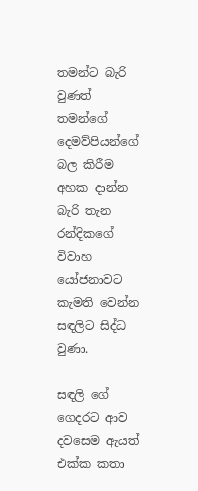තමන්ට බැරි වුණත් තමන්ගේ දෙමව්පියන්ගේ බල කිරීම අහක දාන්න බැරි තැන රන්දිකගේ විවාහ යෝජනාවට කැමති වෙන්න සඳලිට සිද්ධ වුණා.

සඳලි ගේ ගෙදරට ආව දවසෙම ඇයත් එක්ක කතා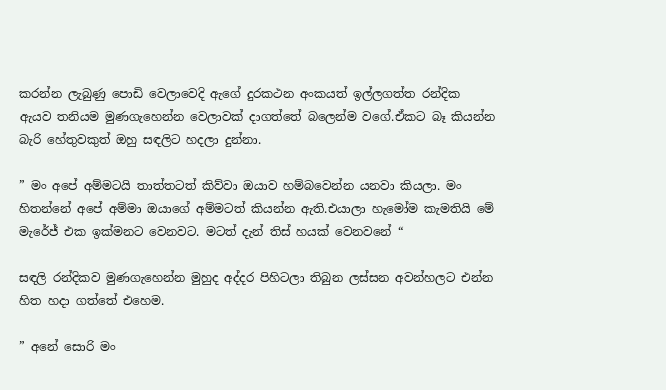කරන්න ලැබුණු පොඩි වෙලාවෙදි ඇගේ දුරකථන අංකයත් ඉල්ලගත්ත රන්දික ඇයව තනියම මුණගැහෙන්න වෙලාවක් දාගත්තේ බලෙන්ම වගේ.ඒකට බෑ කියන්න බැරි හේතුවකුත් ඔහු සඳලිට හදලා දුන්නා.

” මං අපේ අම්මටයි තාත්තටත් කිව්වා ඔයාව හම්බවෙන්න යනවා කියලා. මං හිතන්නේ අපේ අම්මා ඔයාගේ අම්මටත් කියන්න ඇති.එයාලා හැමෝම කැමතියි මේ මැරේජ් එක ඉක්මනට වෙනවට. මටත් දැන් තිස් හයක් වෙනවනේ “

සඳලි රන්දිකව මුණගැහෙන්න මුහුද අද්දර පිහිටලා තිබුන ලස්සන අවන්හලට එන්න හිත හදා ගත්තේ එහෙම.

” අනේ සොරි මං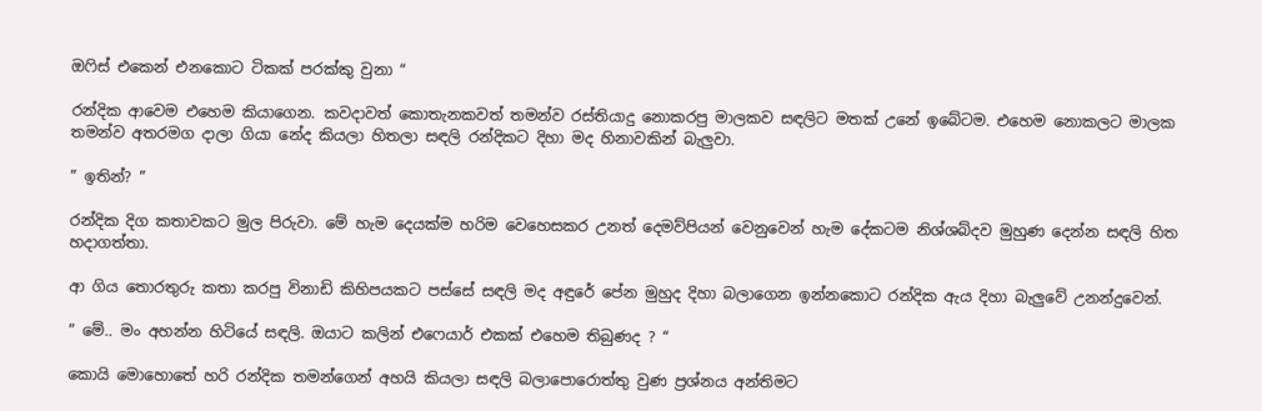ඔෆිස් එකෙන් එනකොට ටිකක් පරක්කු වුනා “

රන්දික ආවෙම එහෙම කියාගෙන. කවදාවත් කොතැනකවත් තමන්ව රස්තියාදු නොකරපු මාලකව සඳලිට මතක් උනේ ඉබේටම. එහෙම නොකලට මාලක තමන්ව අතරමග දාලා ගියා නේද කියලා හිතලා සඳලි රන්දිකට දිහා මද හිනාවකින් බැලුවා.

” ඉතින්? ”

රන්දික දිග කතාවකට මුල පිරුවා. මේ හැම දෙයක්ම හරිම වෙහෙසකර උනත් දෙමව්පියන් වෙනුවෙන් හැම දේකටම නිශ්ශබ්දව මුහුණ දෙන්න සඳලි හිත හදාගත්තා.

ආ ගිය තොරතුරු කතා කරපු විනාඩි කිහිපයකට පස්සේ සඳලි මද අඳුරේ පේන මුහුද දිහා බලාගෙන ඉන්නකොට රන්දික ඇය දිහා බැලුවේ උනන්දුවෙන්.

” මේ.. මං අහන්න හිටියේ සඳලි. ඔයාට කලින් එෆෙයාර් එකක් එහෙම තිබුණද ? “

කොයි මොහොතේ හරි රන්දික තමන්ගෙන් අහයි කියලා සඳලි බලාපොරොත්තු වුණ ප්‍රශ්නය අන්තිමට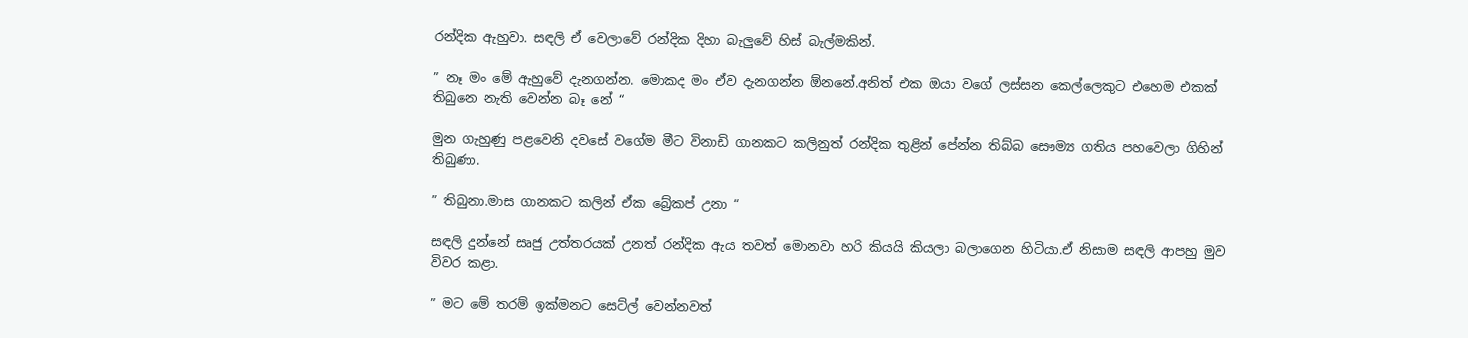රන්දික ඇහුවා. සඳලි ඒ වෙලාවේ රන්දික දිහා බැලුවේ හිස් බැල්මකින්.

” නෑ මං මේ ඇහුවේ දැනගන්න. මොකද මං ඒව දැනගන්න ඕනනේ.අනිත් එක ඔයා වගේ ලස්සන කෙල්ලෙකුට එහෙම එකක් තිබුනෙ නැති වෙන්න බෑ නේ “

මුන ගැහුණු පළවෙනි දවසේ වගේම මීට විනාඩි ගානකට කලිනුත් රන්දික තුළින් පේන්න තිබ්බ සෞම්‍ය ගතිය පහවෙලා ගිහින් තිබුණා.

” තිබුනා.මාස ගානකට කලින් ඒක බ්‍රේකප් උනා “

සඳලි දුන්නේ සෘජු උත්තරයක් උනත් රන්දික ඇය තවත් මොනවා හරි කියයි කියලා බලාගෙන හිටියා.ඒ නිසාම සඳලි ආපහු මුව විවර කළා.

” මට මේ තරම් ඉක්මනට සෙට්ල් වෙන්නවත්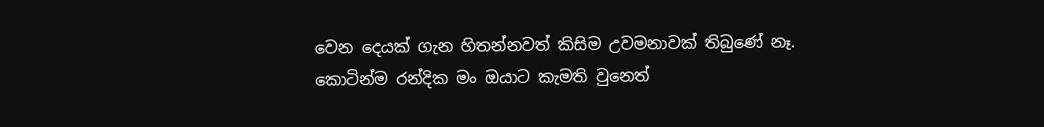වෙන දෙයක් ගැන හිතන්නවත් කිසිම උවමනාවක් තිබුණේ නෑ. කොටින්ම රන්දික මං ඔයාට කැමති වුනෙත්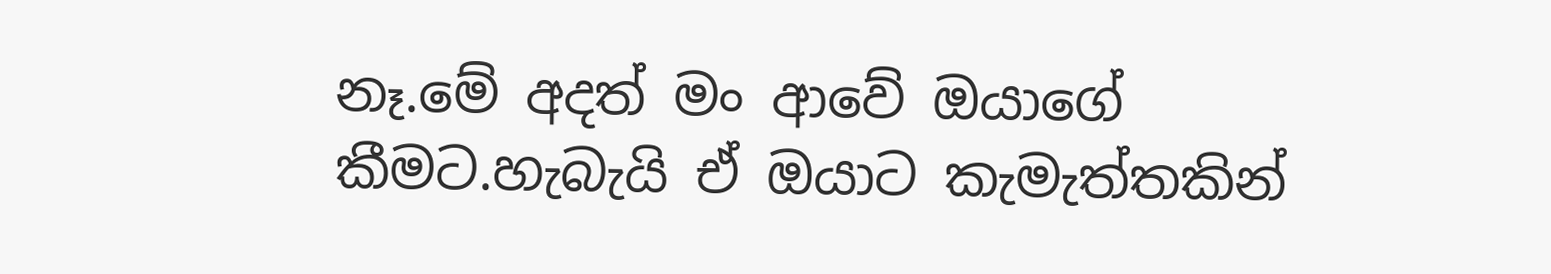නෑ.මේ අදත් මං ආවේ ඔයාගේ කීමට.හැබැයි ඒ ඔයාට කැමැත්තකින්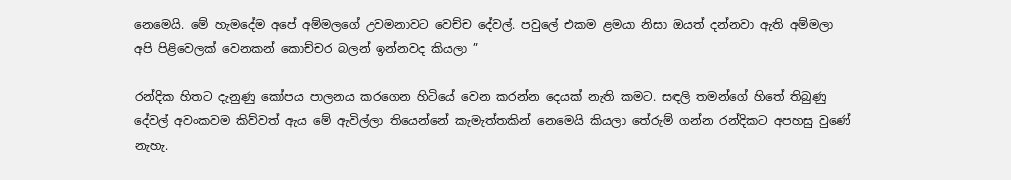නෙමෙයි. මේ හැමදේම අපේ අම්මලගේ උවමනාවට වෙච්ච දේවල්. පවුලේ එකම ළමයා නිසා ඔයත් දන්නවා ඇති අම්මලා අපි පිළිවෙලක් වෙනකන් කොච්චර බලන් ඉන්නවද කියලා ”

රන්දික හිතට දැනුණු කෝපය පාලනය කරගෙන හිටියේ වෙන කරන්න දෙයක් නැති කමට. සඳලි තමන්ගේ හිතේ තිබුණු දේවල් අවංකවම කිව්වත් ඇය මේ ඇවිල්ලා තියෙන්නේ කැමැත්තකින් නෙමෙයි කියලා තේරුම් ගන්න රන්දිකට අපහසු වුණේ නැහැ.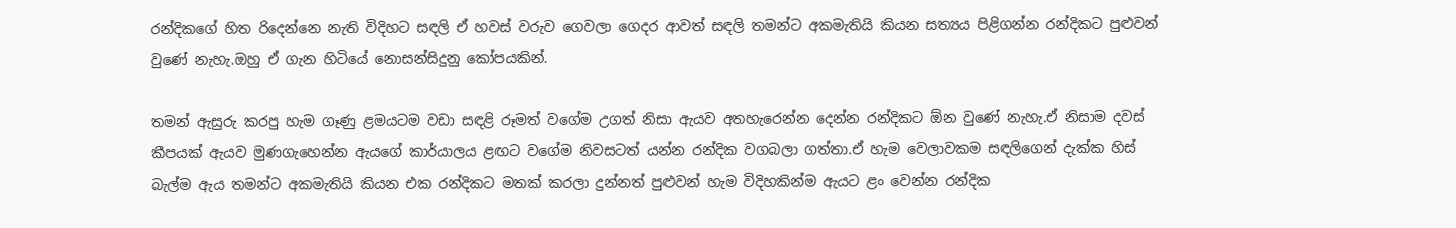රන්දිකගේ හිත රිදෙන්නෙ නැති විදිහට සඳලි ඒ හවස් වරුව ගෙවලා ගෙදර ආවත් සඳලි තමන්ට අකමැතියි කියන සත්‍යය පිළිගන්න රන්දිකට පුළුවන් වුණේ නැහැ.ඔහු ඒ ගැන හිටියේ නොසන්සිදුනු කෝපයකින්.

තමන් ඇසුරු කරපු හැම ගෑණු ළමයටම වඩා සඳළි රූමත් වගේම උගත් නිසා ඇයව අතහැරෙන්න දෙන්න රන්දිකට ඕන වුණේ නැහැ.ඒ නිසාම දවස් කීපයක් ඇයව මුණගැහෙන්න ඇයගේ කාර්යාලය ළඟට වගේම නිවසටත් යන්න රන්දික වගබලා ගත්තා.ඒ හැම වෙලාවකම සඳලිගෙන් දැක්ක හිස් බැල්ම ඇය තමන්ට අකමැතියි කියන එක රන්දිකට මතක් කරලා දුන්නත් පුළුවන් හැම විදිහකින්ම ඇයට ළං වෙන්න රන්දික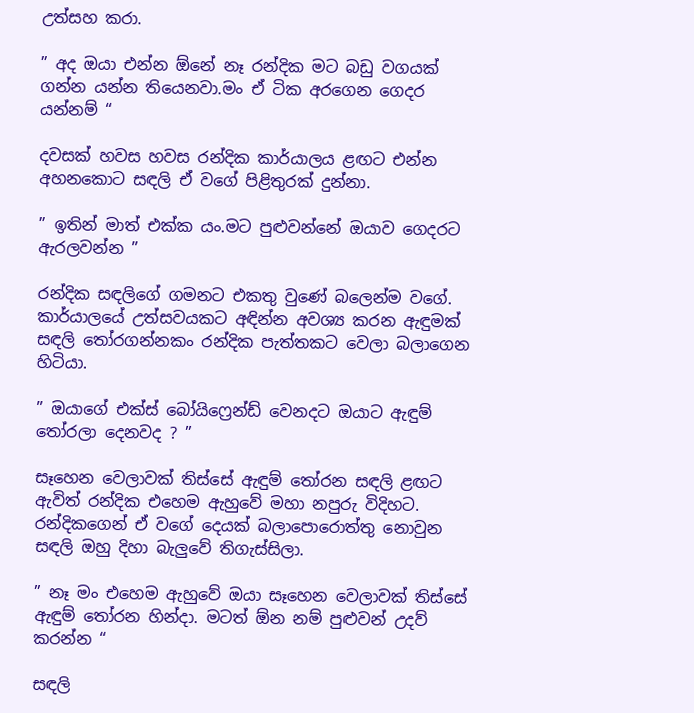උත්සහ කරා.

” අද ඔයා එන්න ඕනේ නෑ රන්දික මට බඩු වගයක් ගන්න යන්න තියෙනවා.මං ඒ ටික අරගෙන ගෙදර යන්නම් “

දවසක් හවස හවස රන්දික කාර්යාලය ළඟට එන්න අහනකොට සඳලි ඒ වගේ පිළිතුරක් දුන්නා.

” ඉතින් මාත් එක්ක යං.මට පුළුවන්නේ ඔයාව ගෙදරට ඇරලවන්න ”

රන්දික සඳලිගේ ගමනට එකතු වුණේ බලෙන්ම වගේ. කාර්යාලයේ උත්සවයකට අඳින්න අවශ්‍ය කරන ඇඳුමක් සඳලි තෝරගන්නකං රන්දික පැත්තකට වෙලා බලාගෙන හිටියා.

” ඔයාගේ එක්ස් බෝයිෆ්‍රෙන්ඩ් වෙනදට ඔයාට ඇඳුම් තෝරලා දෙනවද ? ”

සෑහෙන වෙලාවක් තිස්සේ ඇඳුම් තෝරන සඳලි ළඟට ඇවිත් රන්දික එහෙම ඇහුවේ මහා නපුරු විදිහට. රන්දිකගෙන් ඒ වගේ දෙයක් බලාපොරොත්තු නොවුන සඳලි ඔහු දිහා බැලුවේ තිගැස්සිලා.

” නෑ මං එහෙම ඇහුවේ ඔයා සෑහෙන වෙලාවක් තිස්සේ ඇඳුම් තෝරන හින්දා. මටත් ඕන නම් පුළුවන් උදව් කරන්න “

සඳලි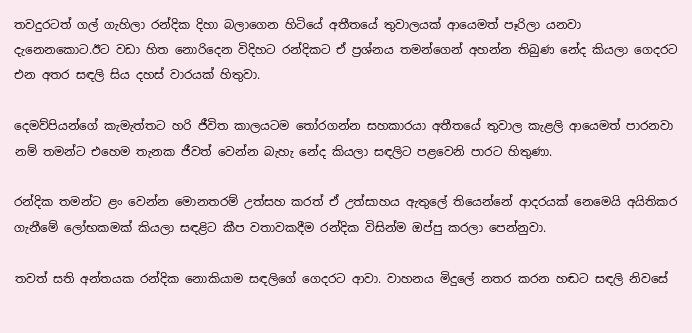තවදුරටත් ගල් ගැහිලා රන්දික දිහා බලාගෙන හිටියේ අතීතයේ තුවාලයක් ආයෙමත් පෑරිලා යනවා දැනෙනකොට.ඊට වඩා හිත නොරිදෙන විදිහට රන්දිකට ඒ ප්‍රශ්නය තමන්ගෙන් අහන්න තිබුණ නේද කියලා ගෙදරට එන අතර සඳලි සිය දහස් වාරයක් හිතුවා.

දෙමව්පියන්ගේ කැමැත්තට හරි ජීවිත කාලයටම තෝරගන්න සහකාරයා අතීතයේ තුවාල කැළලි ආයෙමත් පාරනවා නම් තමන්ට එහෙම තැනක ජීවත් වෙන්න බැහැ නේද කියලා සඳලිට පළවෙනි පාරට හිතුණා.

රන්දික තමන්ට ළං වෙන්න මොනතරම් උත්සහ කරත් ඒ උත්සාහය ඇතුලේ තියෙන්නේ ආදරයක් නෙමෙයි අයිතිකර ගැනීමේ ලෝභකමක් කියලා සඳළිට කීප වතාවකදීම රන්දික විසින්ම ඔප්පු කරලා පෙන්නුවා.

තවත් සති අන්තයක රන්දික නොකියාම සඳලිගේ ගෙදරට ආවා. වාහනය මිදුලේ නතර කරන හඬට සඳලි නිවසේ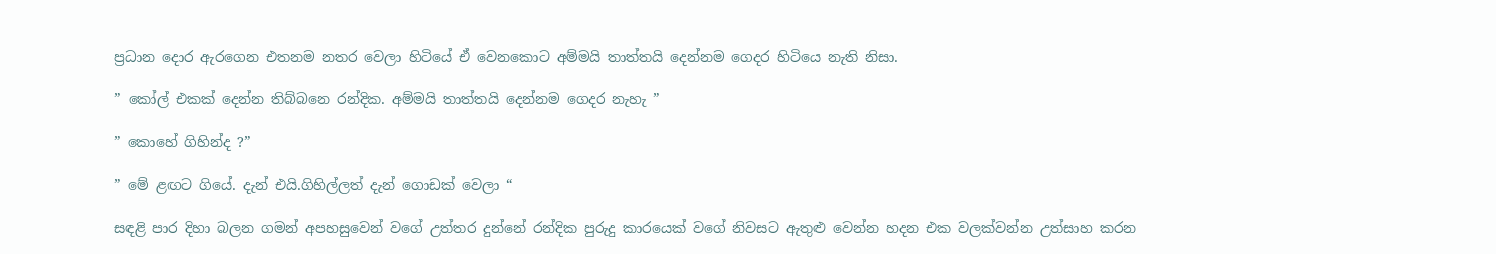ප්‍රධාන දොර ඇරගෙන එතනම නතර වෙලා හිටියේ ඒ වෙනකොට අම්මයි තාත්තයි දෙන්නම ගෙදර හිටියෙ නැති නිසා.

” කෝල් එකක් දෙන්න තිබ්බනෙ රන්දික. අම්මයි තාත්තයි දෙන්නම ගෙදර නැහැ ”

” කොහේ ගිහින්ද ?”

” මේ ළඟට ගියේ. දැන් එයි.ගිහිල්ලත් දැන් ගොඩක් වෙලා “

සඳළි පාර දිහා බලන ගමන් අපහසුවෙන් වගේ උත්තර දුන්නේ රන්දික පුරුදු කාරයෙක් වගේ නිවසට ඇතුළු වෙන්න හදන එක වලක්වන්න උත්සාහ කරන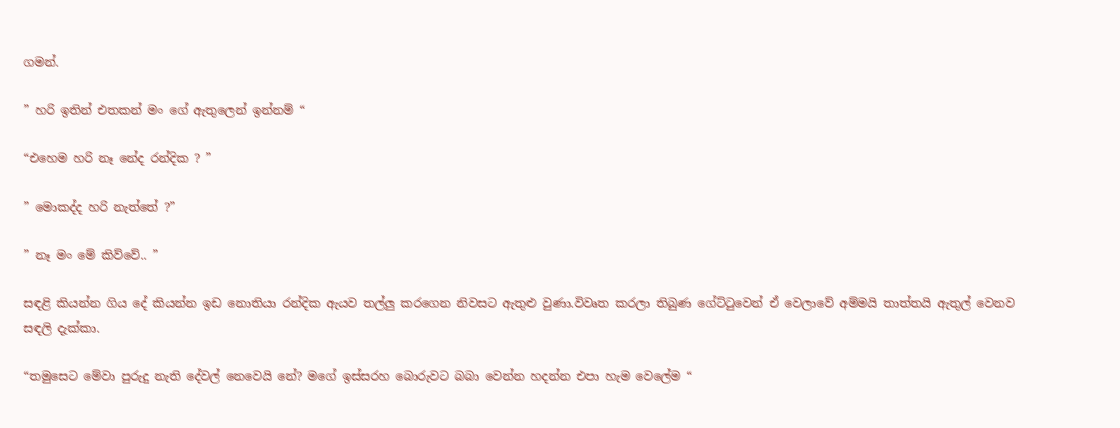ගමන්.

” හරි ඉතින් එතකන් මං ගේ ඇතුලෙන් ඉන්නම් “

“එහෙම හරි නෑ නේද රන්දික ? ”

” මොකද්ද හරි නැත්තේ ?”

” නෑ මං මේ කිව්වේ.. ”

සඳළි කියන්න ගිය දේ කියන්න ඉඩ නොතියා රන්දික ඇයව තල්ලු කරගෙන නිවසට ඇතුළු වුණා.විවෘත කරලා තිබුණ ගේට්ටුවෙන් ඒ වෙලාවේ අම්මයි තාත්තයි ඇතුල් වෙනව සඳලි දැක්කා.

“තමුසෙට මේවා පුරුදු නැති දේවල් නෙවෙයි නේ? මගේ ඉස්සරහ බොරුවට බබා වෙන්න හදන්න එපා හැම වෙලේම “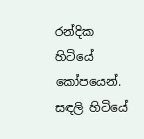රන්දික හිටියේ කෝපයෙන්. සඳලි හිටියේ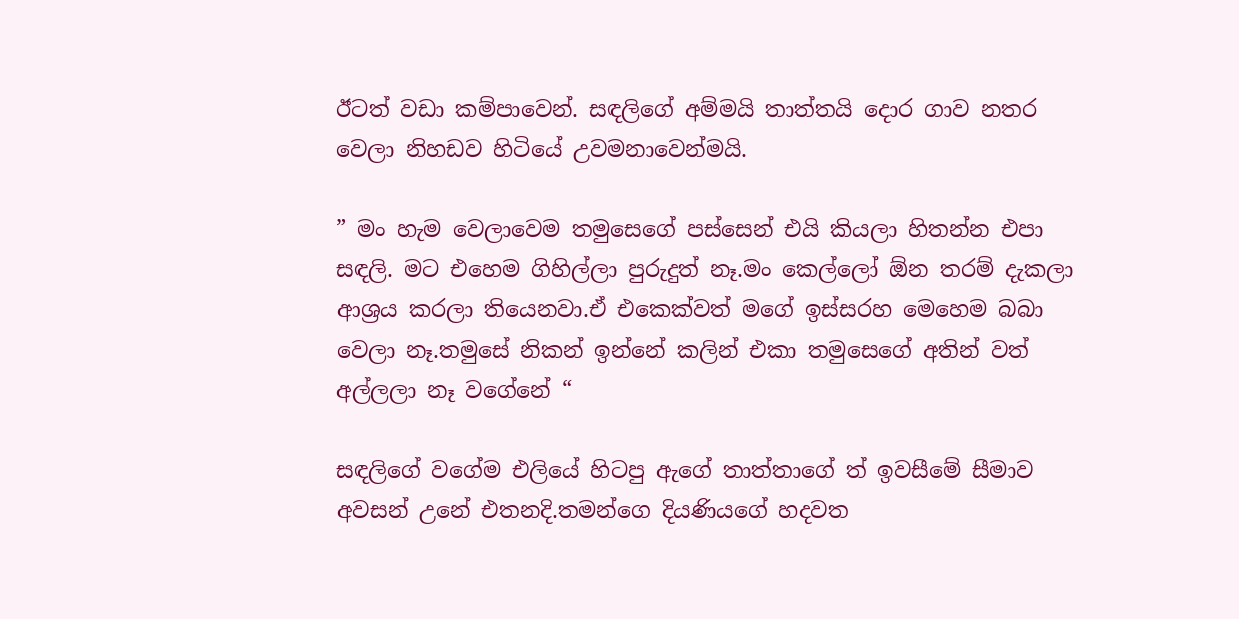ඊටත් වඩා කම්පාවෙන්. සඳලිගේ අම්මයි තාත්තයි දොර ගාව නතර වෙලා නිහඩව හිටියේ උවමනාවෙන්මයි.

” මං හැම වෙලාවෙම තමුසෙගේ පස්සෙන් එයි කියලා හිතන්න එපා සඳලි. මට එහෙම ගිහිල්ලා පුරුදුත් නෑ.මං කෙල්ලෝ ඕන තරම් දැකලා ආශ්‍රය කරලා තියෙනවා.ඒ එකෙක්වත් මගේ ඉස්සරහ මෙහෙම බබා වෙලා නෑ.තමුසේ නිකන් ඉන්නේ කලින් එකා තමුසෙගේ අතින් වත් අල්ලලා නෑ වගේනේ “

සඳලිගේ වගේම එලියේ හිටපු ඇගේ තාත්තාගේ ත් ඉවසීමේ සීමාව අවසන් උනේ එතනදි.තමන්ගෙ දියණියගේ හදවත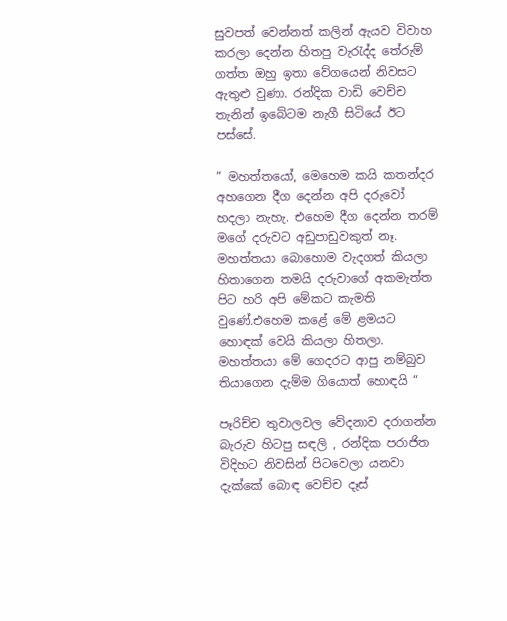සුවපත් වෙන්නත් කලින් ඇයව විවාහ කරලා දෙන්න හිතපු වැරැද්ද තේරුම් ගත්ත ඔහු ඉතා වේගයෙන් නිවසට ඇතුළු වුණා. රන්දික වාඩි වෙච්ච තැනින් ඉබේටම නැගී සිටියේ ඊට පස්සේ.

” මහත්තයෝ, මෙහෙම කයි කතන්දර අහගෙන දීග දෙන්න අපි දරුවෝ හදලා නැහැ. එහෙම දීග දෙන්න තරම් මගේ දරුවට අඩුපාඩුවකුත් නෑ. මහත්තයා බොහොම වැදගත් කියලා හිතාගෙන තමයි දරුවාගේ අකමැත්ත පිට හරි අපි මේකට කැමති වුණේ.එහෙම කළේ මේ ළමයට හොඳක් වෙයි කියලා හිතලා. මහත්තයා මේ ගෙදරට ආපු නම්බුව තියාගෙන දැම්ම ගියොත් හොඳයි “

පෑරිච්ච තුවාලවල වේදනාව දරාගන්න බැරුව හිටපු සඳලි , රන්දික පරාජිත විදිහට නිවසින් පිටවෙලා යනවා දැක්කේ බොඳ වෙච්ච දෑස්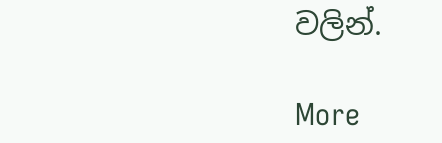වලින්.

More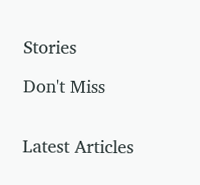Stories

Don't Miss


Latest Articles